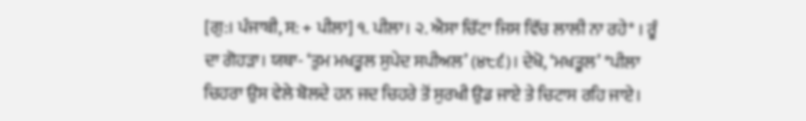[ਗੁ:। ਪੰਜਾਬੀ, ਸ: + ਪੀਲਾ] ੧. ਪੀਲਾ। ੨. ਐਸਾ ਚਿੱਟਾ ਜਿਸ ਵਿੱਚ ਲਾਲੀ ਨਾ ਰਹੇ* । ਰੂੰ ਦਾ ਗੋਹੜਾ। ਯਥਾ- ‘ਤੁਮ ਮਖਤੂਲ ਸੁਪੇਦ ਸਪੀਅਲ’ (੪੮੬)। ਦੇਖੋ, ‘ਮਖਤੂਲ’ *ਪੀਲਾ ਚਿਹਰਾ ਉਸ ਵੇਲੇ ਬੋਲਦੇ ਹਨ ਜਦ ਚਿਹਰੇ ਤੋਂ ਸੁਰਖੀ ਉਡ ਜਾਏ ਤੇ ਚਿਟਾਸ ਰਹਿ ਜਾਏ।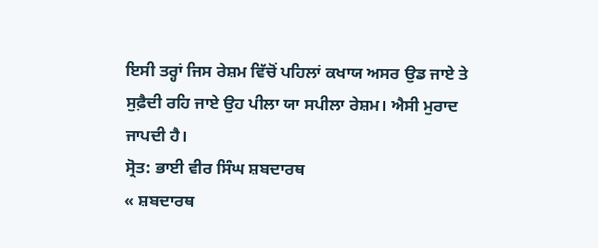ਇਸੀ ਤਰ੍ਹਾਂ ਜਿਸ ਰੇਸ਼ਮ ਵਿੱਚੋਂ ਪਹਿਲਾਂ ਕਖਾਯ ਅਸਰ ਉਡ ਜਾਏ ਤੇ ਸੁਫ਼ੈਦੀ ਰਹਿ ਜਾਏ ਉਹ ਪੀਲਾ ਯਾ ਸਪੀਲਾ ਰੇਸ਼ਮ। ਐਸੀ ਮੁਰਾਦ ਜਾਪਦੀ ਹੈ।
ਸ੍ਰੋਤ: ਭਾਈ ਵੀਰ ਸਿੰਘ ਸ਼ਬਦਾਰਥ
« ਸ਼ਬਦਾਰਥ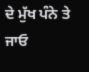ਦੇ ਮੁੱਖ ਪੰਨੇ ਤੇ ਜਾਓ